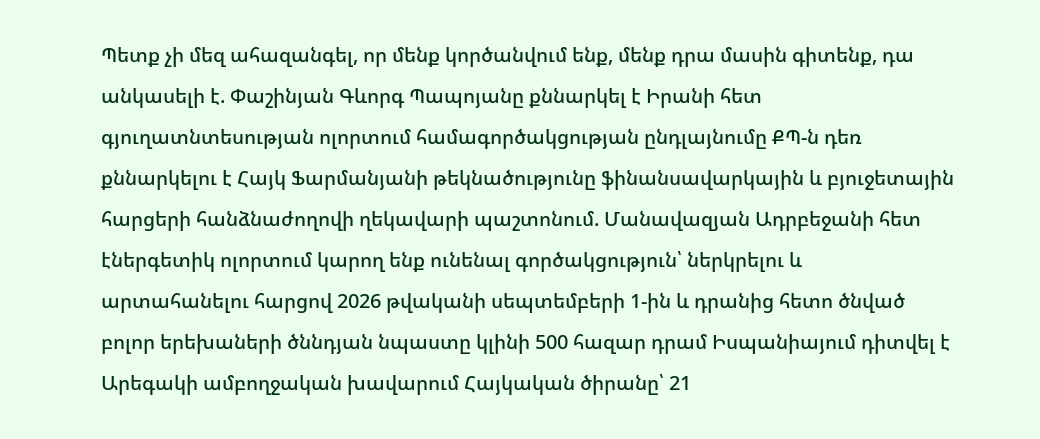Պետք չի մեզ ահազանգել, որ մենք կործանվում ենք, մենք դրա մասին գիտենք, դա անկասելի է. Փաշինյան Գևորգ Պապոյանը քննարկել է Իրանի հետ գյուղատնտեսության ոլորտում համագործակցության ընդլայնումը ՔՊ-ն դեռ քննարկելու է Հայկ Ֆարմանյանի թեկնածությունը ֆինանսավարկային և բյուջետային հարցերի հանձնաժողովի ղեկավարի պաշտոնում. Մանավազյան Ադրբեջանի հետ էներգետիկ ոլորտում կարող ենք ունենալ գործակցություն՝ ներկրելու և արտահանելու հարցով 2026 թվականի սեպտեմբերի 1-ին և դրանից հետո ծնված բոլոր երեխաների ծննդյան նպաստը կլինի 500 հազար դրամ Իսպանիայում դիտվել է Արեգակի ամբողջական խավարում Հայկական ծիրանը՝ 21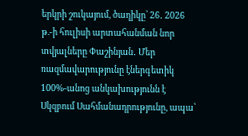երկրի շուկայում, ծաղիկը՝ 26․ 2026 թ.-ի հուլիսի արտահանման նոր տվյալները Փաշինյան․ Մեր ռազմավարությունը էներգետիկ 100%-անոց անկախությունն է Սկզբում Սահմանադրությունը, ապա՝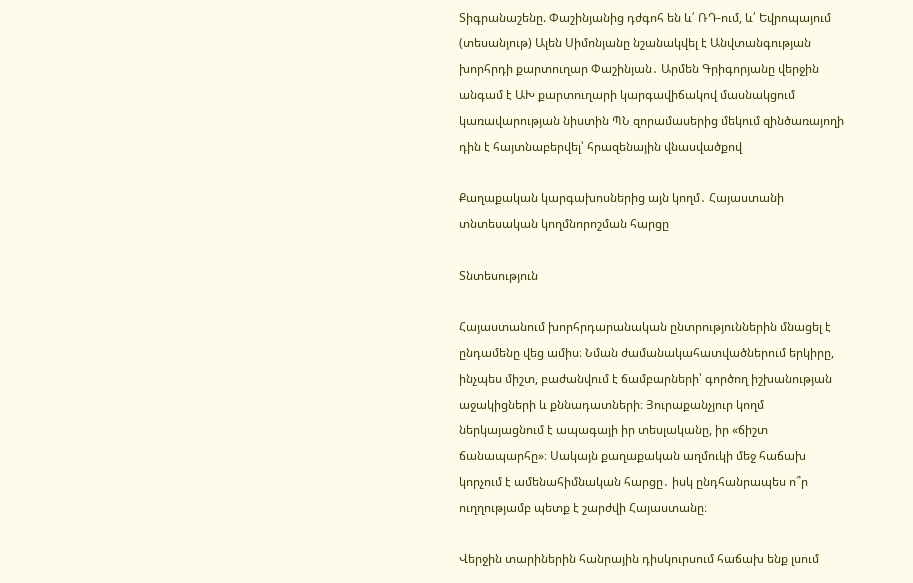Տիգրանաշենը. Փաշինյանից դժգոհ են և՛ ՌԴ-ում, և՛ Եվրոպայում (տեսանյութ) Ալեն Սիմոնյանը նշանակվել է Անվտանգության խորհրդի քարտուղար Փաշինյան․ Արմեն Գրիգորյանը վերջին անգամ է ԱԽ քարտուղարի կարգավիճակով մասնակցում կառավարության նիստին ՊՆ զորամասերից մեկում զինծառայողի դին է հայտնաբերվել՝ հրազենային վնասվածքով

Քաղաքական կարգախոսներից այն կողմ․ Հայաստանի տնտեսական կողմնորոշման հարցը

Տնտեսություն

Հայաստանում խորհրդարանական ընտրություններին մնացել է ընդամենը վեց ամիս։ Նման ժամանակահատվածներում երկիրը, ինչպես միշտ, բաժանվում է ճամբարների՝ գործող իշխանության աջակիցների և քննադատների։ Յուրաքանչյուր կողմ ներկայացնում է ապագայի իր տեսլականը, իր «ճիշտ ճանապարհը»։ Սակայն քաղաքական աղմուկի մեջ հաճախ կորչում է ամենահիմնական հարցը․ իսկ ընդհանրապես ո՞ր ուղղությամբ պետք է շարժվի Հայաստանը։

Վերջին տարիներին հանրային դիսկուրսում հաճախ ենք լսում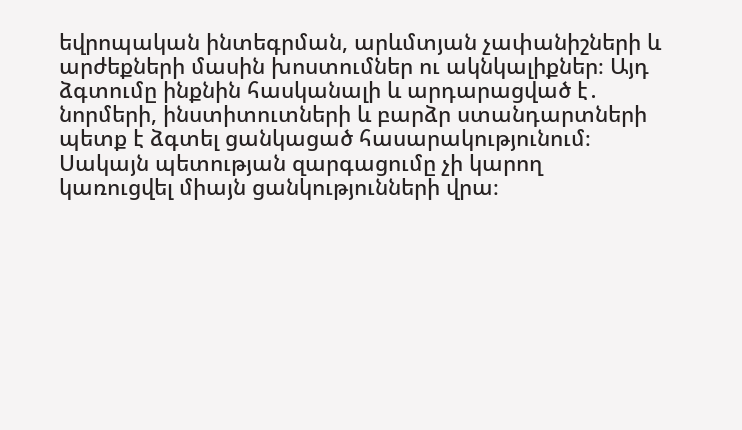եվրոպական ինտեգրման, արևմտյան չափանիշների և արժեքների մասին խոստումներ ու ակնկալիքներ։ Այդ ձգտումը ինքնին հասկանալի և արդարացված է․ նորմերի, ինստիտուտների և բարձր ստանդարտների պետք է ձգտել ցանկացած հասարակությունում։ Սակայն պետության զարգացումը չի կարող կառուցվել միայն ցանկությունների վրա։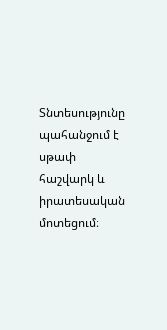Տնտեսությունը պահանջում է սթափ հաշվարկ և իրատեսական մոտեցում։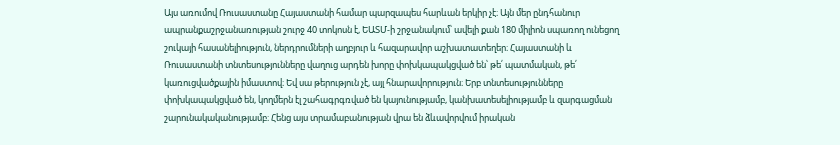Այս առումով Ռուսաստանը Հայաստանի համար պարզապես հարևան երկիր չէ։ Այն մեր ընդհանուր ապրանքաշրջանառության շուրջ 40 տոկոսն է, ԵԱՏՄ-ի շրջանակում՝ ավելի քան 180 միլիոն սպառող ունեցող շուկայի հասանելիություն, ներդրումների աղբյուր և հազարավոր աշխատատեղեր։ Հայաստանի և Ռուսաստանի տնտեսությունները վաղուց արդեն խորը փոխկապակցված են՝ թե՛ պատմական, թե՛ կառուցվածքային իմաստով։ Եվ սա թերություն չէ, այլ հնարավորություն։ Երբ տնտեսությունները փոխկապակցված են, կողմերն էլ շահագրգռված են կայունությամբ, կանխատեսելիությամբ և զարգացման շարունակականությամբ։ Հենց այս տրամաբանության վրա են ձևավորվում իրական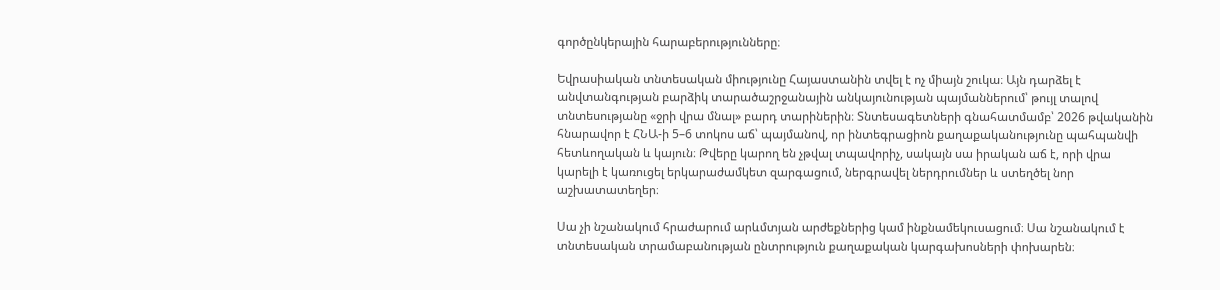գործընկերային հարաբերությունները։

Եվրասիական տնտեսական միությունը Հայաստանին տվել է ոչ միայն շուկա։ Այն դարձել է անվտանգության բարձիկ տարածաշրջանային անկայունության պայմաններում՝ թույլ տալով տնտեսությանը «ջրի վրա մնալ» բարդ տարիներին։ Տնտեսագետների գնահատմամբ՝ 2026 թվականին հնարավոր է ՀՆԱ-ի 5–6 տոկոս աճ՝ պայմանով, որ ինտեգրացիոն քաղաքականությունը պահպանվի հետևողական և կայուն։ Թվերը կարող են չթվալ տպավորիչ, սակայն սա իրական աճ է, որի վրա կարելի է կառուցել երկարաժամկետ զարգացում, ներգրավել ներդրումներ և ստեղծել նոր աշխատատեղեր։

Սա չի նշանակում հրաժարում արևմտյան արժեքներից կամ ինքնամեկուսացում։ Սա նշանակում է տնտեսական տրամաբանության ընտրություն քաղաքական կարգախոսների փոխարեն։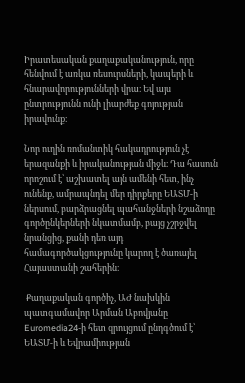Իրատեսական քաղաքականություն, որը հենվում է առկա ռեսուրսների, կապերի և հնարավորությունների վրա։ Եվ այս ընտրությունն ունի լիարժեք գոյության իրավունք։

Նոր ուղին ռոմանտիկ հակադրություն չէ երազանքի և իրականության միջև։ Դա հասուն որոշում է՝ աշխատել այն ամենի հետ, ինչ ունենք, ամրապնդել մեր դիրքերը ԵԱՏՄ-ի ներսում, բարձրացնել պահանջների նշաձողը գործընկերների նկատմամբ, բայց չշրջվել նրանցից, քանի դեռ այդ համագործակցությունը կարող է ծառայել Հայաստանի շահերին։

 Քաղաքական գործիչ, ԱԺ նախկին պատգամավոր Արման Աբովյանը Euromedia24-ի հետ զրույցում ընդգծում է՝ ԵԱՏՄ-ի և Եվրամիության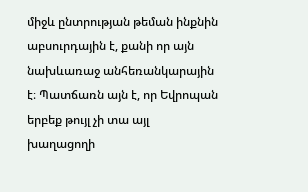միջև ընտրության թեման ինքնին աբսուրդային է, քանի որ այն նախևառաջ անհեռանկարային է։ Պատճառն այն է, որ Եվրոպան երբեք թույլ չի տա այլ խաղացողի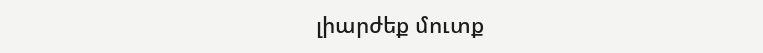լիարժեք մուտք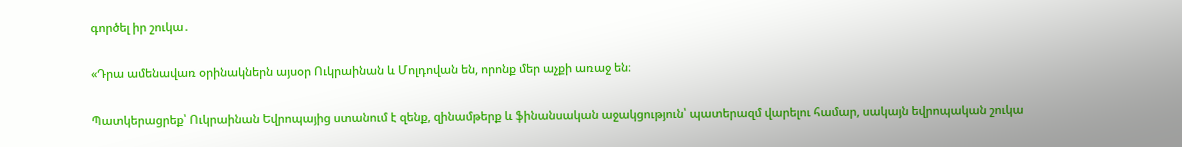գործել իր շուկա․

«Դրա ամենավառ օրինակներն այսօր Ուկրաինան և Մոլդովան են, որոնք մեր աչքի առաջ են։

Պատկերացրեք՝ Ուկրաինան Եվրոպայից ստանում է զենք, զինամթերք և ֆինանսական աջակցություն՝ պատերազմ վարելու համար, սակայն եվրոպական շուկա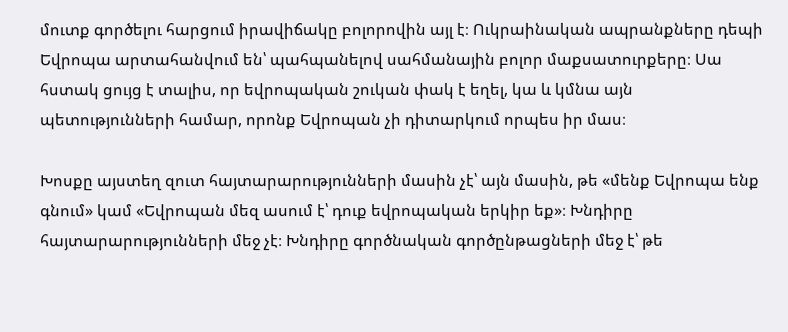մուտք գործելու հարցում իրավիճակը բոլորովին այլ է։ Ուկրաինական ապրանքները դեպի Եվրոպա արտահանվում են՝ պահպանելով սահմանային բոլոր մաքսատուրքերը։ Սա հստակ ցույց է տալիս, որ եվրոպական շուկան փակ է եղել, կա և կմնա այն պետությունների համար, որոնք Եվրոպան չի դիտարկում որպես իր մաս։

Խոսքը այստեղ զուտ հայտարարությունների մասին չէ՝ այն մասին, թե «մենք Եվրոպա ենք գնում» կամ «Եվրոպան մեզ ասում է՝ դուք եվրոպական երկիր եք»։ Խնդիրը հայտարարությունների մեջ չէ։ Խնդիրը գործնական գործընթացների մեջ է՝ թե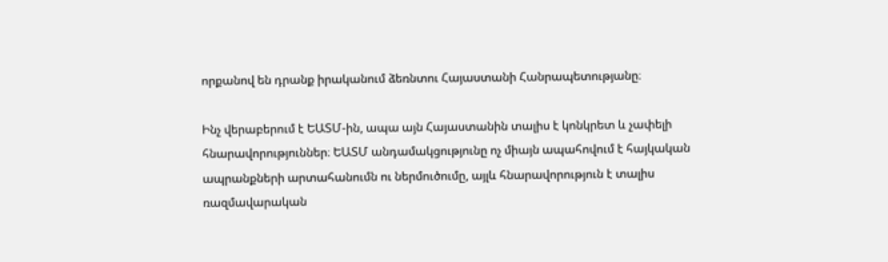որքանով են դրանք իրականում ձեռնտու Հայաստանի Հանրապետությանը։

Ինչ վերաբերում է ԵԱՏՄ-ին, ապա այն Հայաստանին տալիս է կոնկրետ և չափելի հնարավորություններ։ ԵԱՏՄ անդամակցությունը ոչ միայն ապահովում է հայկական ապրանքների արտահանումն ու ներմուծումը, այլև հնարավորություն է տալիս ռազմավարական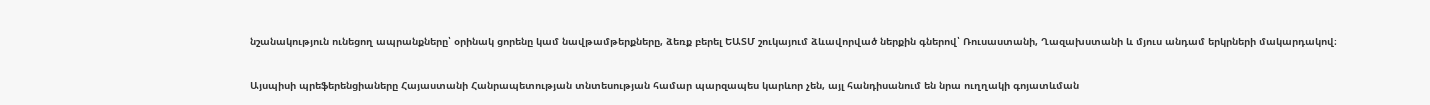նշանակություն ունեցող ապրանքները՝ օրինակ ցորենը կամ նավթամթերքները, ձեռք բերել ԵԱՏՄ շուկայում ձևավորված ներքին գներով՝ Ռուսաստանի, Ղազախստանի և մյուս անդամ երկրների մակարդակով։

Այսպիսի պրեֆերենցիաները Հայաստանի Հանրապետության տնտեսության համար պարզապես կարևոր չեն, այլ հանդիսանում են նրա ուղղակի գոյատևման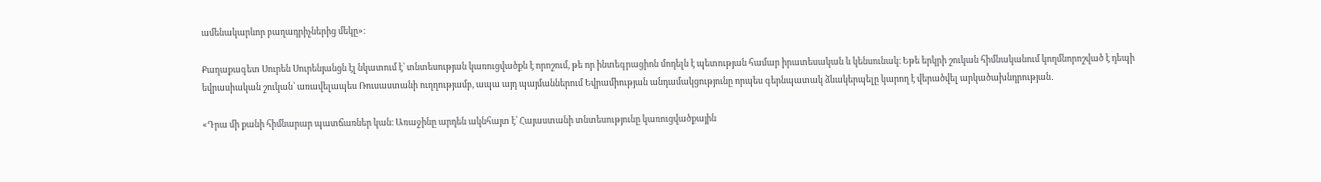ամենակարևոր բաղադրիչներից մեկը»։

Քաղաքագետ Սուրեն Սուրենյանցն էլ նկատում է՝ տնտեսության կառուցվածքն է որոշում, թե որ ինտեգրացիոն մոդելն է պետության համար իրատեսական և կենսունակ։ Եթե երկրի շուկան հիմնականում կողմնորոշված է դեպի եվրասիական շուկան՝ առավելապես Ռուսաստանի ուղղությամբ, ապա այդ պայմաններում Եվրամիության անդամակցությունը որպես գերնպատակ ձևակերպելը կարող է վերածվել արկածախնդրության․

«Դրա մի քանի հիմնարար պատճառներ կան։ Առաջինը արդեն ակնհայտ է՝ Հայաստանի տնտեսությունը կառուցվածքային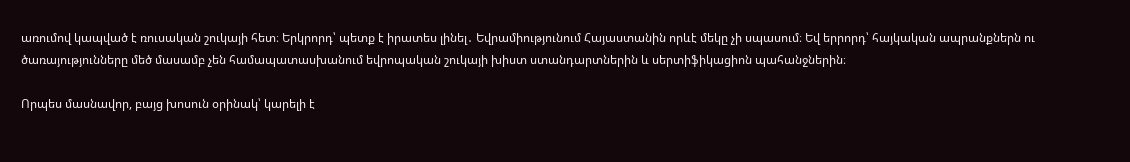առումով կապված է ռուսական շուկայի հետ։ Երկրորդ՝ պետք է իրատես լինել․ Եվրամիությունում Հայաստանին որևէ մեկը չի սպասում։ Եվ երրորդ՝ հայկական ապրանքներն ու ծառայությունները մեծ մասամբ չեն համապատասխանում եվրոպական շուկայի խիստ ստանդարտներին և սերտիֆիկացիոն պահանջներին։

Որպես մասնավոր, բայց խոսուն օրինակ՝ կարելի է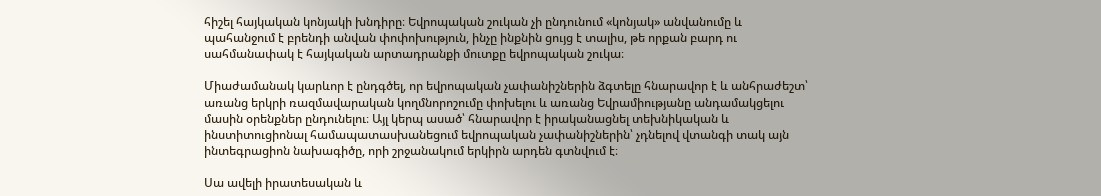հիշել հայկական կոնյակի խնդիրը։ Եվրոպական շուկան չի ընդունում «կոնյակ» անվանումը և պահանջում է բրենդի անվան փոփոխություն, ինչը ինքնին ցույց է տալիս, թե որքան բարդ ու սահմանափակ է հայկական արտադրանքի մուտքը եվրոպական շուկա։

Միաժամանակ կարևոր է ընդգծել, որ եվրոպական չափանիշներին ձգտելը հնարավոր է և անհրաժեշտ՝ առանց երկրի ռազմավարական կողմնորոշումը փոխելու և առանց Եվրամիությանը անդամակցելու մասին օրենքներ ընդունելու։ Այլ կերպ ասած՝ հնարավոր է իրականացնել տեխնիկական և ինստիտուցիոնալ համապատասխանեցում եվրոպական չափանիշներին՝ չդնելով վտանգի տակ այն ինտեգրացիոն նախագիծը, որի շրջանակում երկիրն արդեն գտնվում է։

Սա ավելի իրատեսական և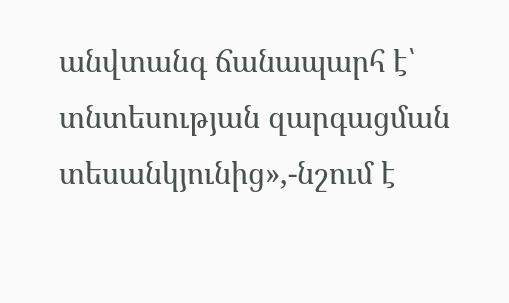անվտանգ ճանապարհ է՝ տնտեսության զարգացման տեսանկյունից»,-նշում է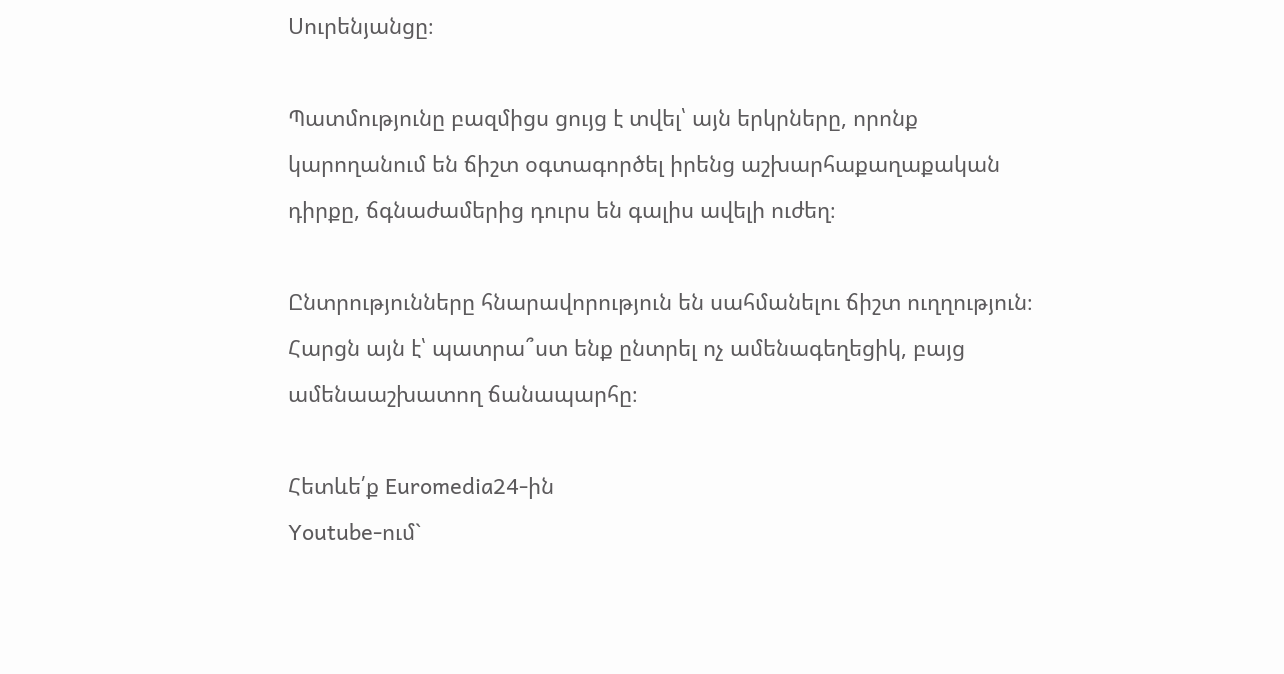Սուրենյանցը։

Պատմությունը բազմիցս ցույց է տվել՝ այն երկրները, որոնք կարողանում են ճիշտ օգտագործել իրենց աշխարհաքաղաքական դիրքը, ճգնաժամերից դուրս են գալիս ավելի ուժեղ։

Ընտրությունները հնարավորություն են սահմանելու ճիշտ ուղղություն։ Հարցն այն է՝ պատրա՞ստ ենք ընտրել ոչ ամենագեղեցիկ, բայց ամենաաշխատող ճանապարհը։

Հետևե՛ք Euromedia24-ին
Youtube-ում`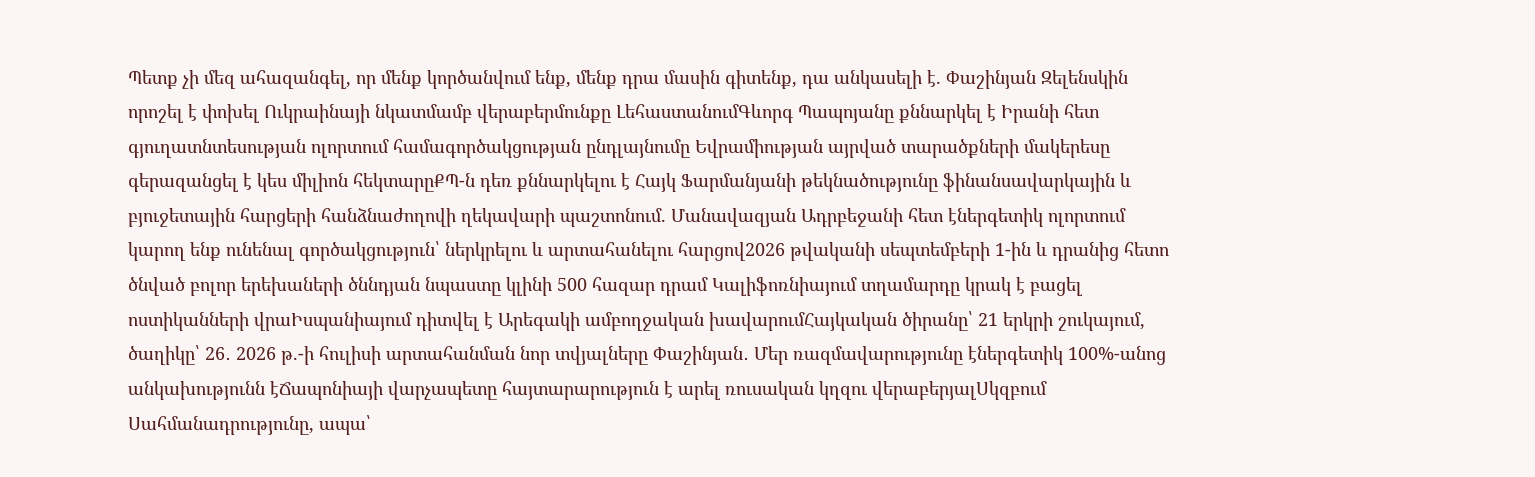Պետք չի մեզ ահազանգել, որ մենք կործանվում ենք, մենք դրա մասին գիտենք, դա անկասելի է. Փաշինյան Զելենսկին որոշել է փոխել Ուկրաինայի նկատմամբ վերաբերմունքը ԼեհաստանումԳևորգ Պապոյանը քննարկել է Իրանի հետ գյուղատնտեսության ոլորտում համագործակցության ընդլայնումը Եվրամիության այրված տարածքների մակերեսը գերազանցել է կես միլիոն հեկտարըՔՊ-ն դեռ քննարկելու է Հայկ Ֆարմանյանի թեկնածությունը ֆինանսավարկային և բյուջետային հարցերի հանձնաժողովի ղեկավարի պաշտոնում. Մանավազյան Ադրբեջանի հետ էներգետիկ ոլորտում կարող ենք ունենալ գործակցություն՝ ներկրելու և արտահանելու հարցով2026 թվականի սեպտեմբերի 1-ին և դրանից հետո ծնված բոլոր երեխաների ծննդյան նպաստը կլինի 500 հազար դրամ Կալիֆոռնիայում տղամարդը կրակ է բացել ոստիկանների վրաԻսպանիայում դիտվել է Արեգակի ամբողջական խավարումՀայկական ծիրանը՝ 21 երկրի շուկայում, ծաղիկը՝ 26․ 2026 թ.-ի հուլիսի արտահանման նոր տվյալները Փաշինյան․ Մեր ռազմավարությունը էներգետիկ 100%-անոց անկախությունն էՃապոնիայի վարչապետը հայտարարություն է արել ռուսական կղզու վերաբերյալՍկզբում Սահմանադրությունը, ապա՝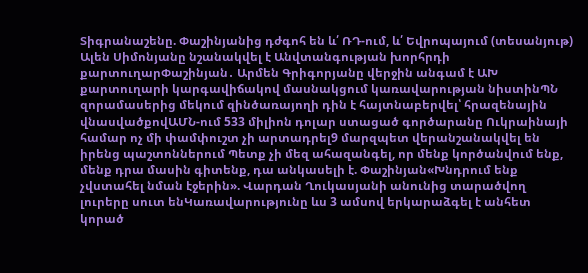Տիգրանաշենը. Փաշինյանից դժգոհ են և՛ ՌԴ-ում, և՛ Եվրոպայում (տեսանյութ) Ալեն Սիմոնյանը նշանակվել է Անվտանգության խորհրդի քարտուղարՓաշինյան․ Արմեն Գրիգորյանը վերջին անգամ է ԱԽ քարտուղարի կարգավիճակով մասնակցում կառավարության նիստինՊՆ զորամասերից մեկում զինծառայողի դին է հայտնաբերվել՝ հրազենային վնասվածքովԱՄՆ-ում 533 միլիոն դոլար ստացած գործարանը Ուկրաինայի համար ոչ մի փամփուշտ չի արտադրել9 մարզպետ վերանշանակվել են իրենց պաշտոններում Պետք չի մեզ ահազանգել, որ մենք կործանվում ենք, մենք դրա մասին գիտենք, դա անկասելի է. Փաշինյան«Խնդրում ենք չվստահել նման էջերին». Վարդան Ղուկասյանի անունից տարածվող լուրերը սուտ ենԿառավարությունը ևս 3 ամսով երկարաձգել է անհետ կորած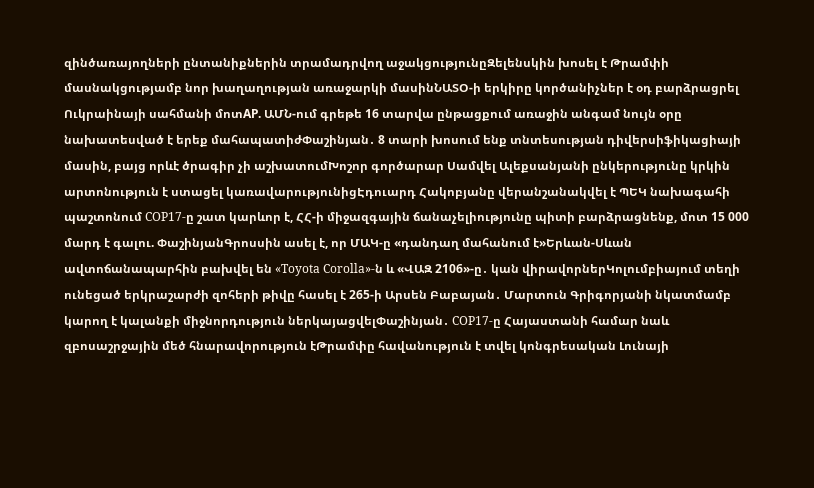զինծառայողների ընտանիքներին տրամադրվող աջակցությունըԶելենսկին խոսել է Թրամփի մասնակցությամբ նոր խաղաղության առաջարկի մասինՆԱՏՕ-ի երկիրը կործանիչներ է օդ բարձրացրել Ուկրաինայի սահմանի մոտAP. ԱՄՆ-ում գրեթե 16 տարվա ընթացքում առաջին անգամ նույն օրը նախատեսված է երեք մահապատիժՓաշինյան․ 8 տարի խոսում ենք տնտեսության դիվերսիֆիկացիայի մասին, բայց որևէ ծրագիր չի աշխատումԽոշոր գործարար Սամվել Ալեքսանյանի ընկերությունը կրկին արտոնություն է ստացել կառավարությունիցԷդուարդ Հակոբյանը վերանշանակվել է ՊԵԿ նախագահի պաշտոնում COP17-ը շատ կարևոր է, ՀՀ-ի միջազգային ճանաչելիությունը պիտի բարձրացնենք, մոտ 15 000 մարդ է գալու. ՓաշինյանԳրոսսին ասել է, որ ՄԱԿ-ը «դանդաղ մահանում է»Երևան-Սևան ավտոճանապարհին բախվել են «Toyota Corolla»-ն և «ՎԱԶ 2106»-ը․ կան վիրավորներԿոլումբիայում տեղի ունեցած երկրաշարժի զոհերի թիվը հասել է 265-ի Արսեն Բաբայան․ Մարտուն Գրիգորյանի նկատմամբ կարող է կալանքի միջնորդություն ներկայացվելՓաշինյան․ COP17-ը Հայաստանի համար նաև զբոսաշրջային մեծ հնարավորություն էԹրամփը հավանություն է տվել կոնգրեսական Լունայի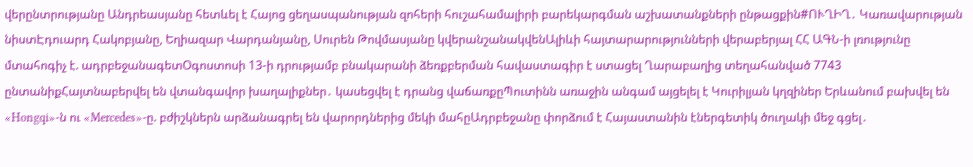վերընտրությանը Անդրեասյանը հետևել է Հայոց ցեղասպանության զոհերի հուշահամալիրի բարեկարգման աշխատանքների ընթացքին#ՈՒՂԻՂ․ Կառավարության նիստԷդուարդ Հակոբյանը, Եղիազար Վարդանյանը, Սուրեն Թովմասյանը կվերանշանակվենԱլիևի հայտարարությունների վերաբերյալ ՀՀ ԱԳՆ-ի լռությունը մտահոգիչ է. ադրբեջանագետՕգոստոսի 13-ի դրությամբ բնակարանի ձեռքբերման հավաստագիր է ստացել Ղարաբաղից տեղահանված 7743 ընտանիքՀայտնաբերվել են վտանգավոր խաղալիքներ․ կասեցվել է դրանց վաճառքըՊուտինն առաջին անգամ այցելել է Կուրիլյան կղզիներ Երևանում բախվել են «Hongqi»-ն ու «Mercedes»-ը. բժիշկներն արձանագրել են վարորդներից մեկի մահըԱդրբեջանը փորձում է Հայաստանին էներգետիկ ծուղակի մեջ գցել․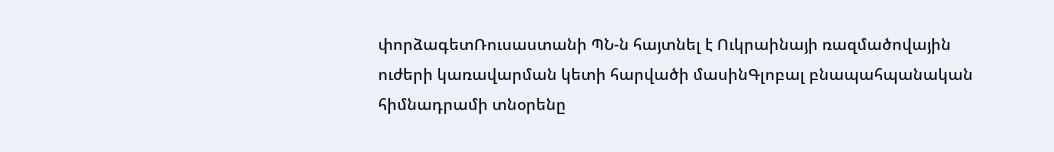փորձագետՌուսաստանի ՊՆ-ն հայտնել է Ուկրաինայի ռազմածովային ուժերի կառավարման կետի հարվածի մասինԳլոբալ բնապահպանական հիմնադրամի տնօրենը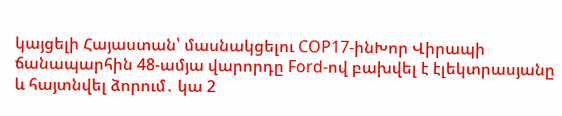կայցելի Հայաստան՝ մասնակցելու COP17-ինԽոր Վիրապի ճանապարհին 48-ամյա վարորդը Ford-ով բախվել է էլեկտրասյանը և հայտնվել ձորում․ կա 2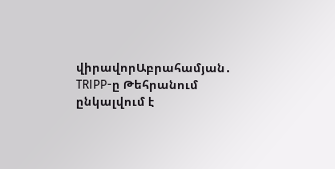վիրավորԱբրահամյան․ TRIPP-ը Թեհրանում ընկալվում է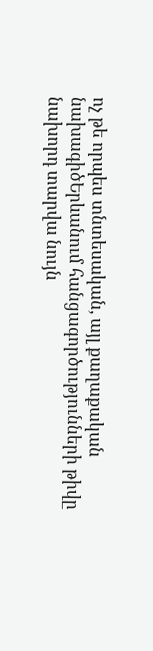ոչ թե որպես տնտեսական, այլ քաղաքական նախագիծԵրևանում հանցագործությունների թիվը նախորդ տարվա նույն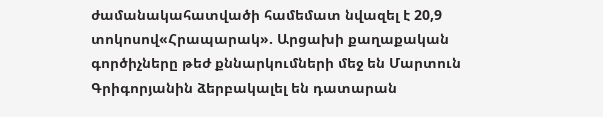ժամանակահատվածի համեմատ նվազել է 20,9 տոկոսով«Հրապարակ». Արցախի քաղաքական գործիչները թեժ քննարկումների մեջ են Մարտուն Գրիգորյանին ձերբակալել են դատարան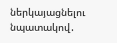ներկայացնելու նպատակով․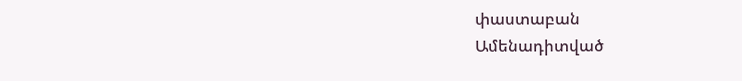փաստաբան
Ամենադիտված